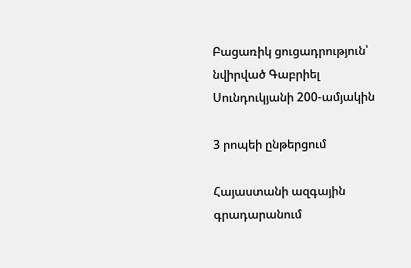Բացառիկ ցուցադրություն՝ նվիրված Գաբրիել Սունդուկյանի 200-ամյակին

3 րոպեի ընթերցում

Հայաստանի ազգային գրադարանում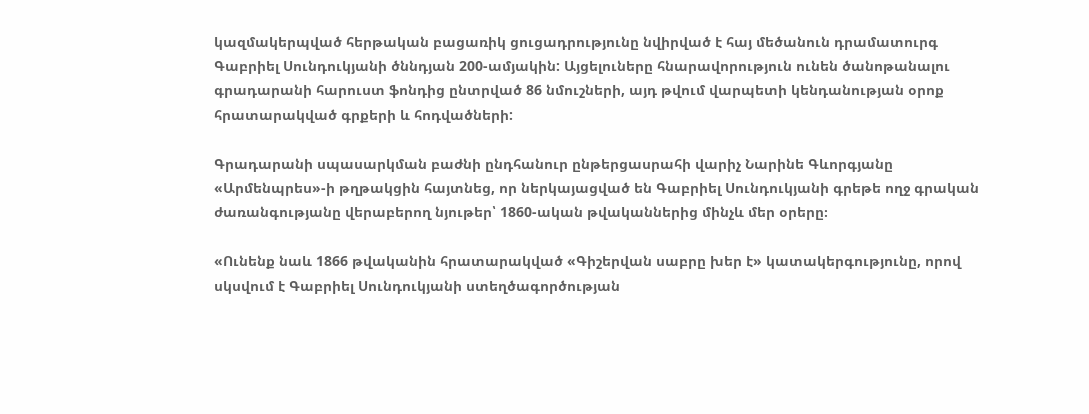կազմակերպված հերթական բացառիկ ցուցադրությունը նվիրված է հայ մեծանուն դրամատուրգ Գաբրիել Սունդուկյանի ծննդյան 200-ամյակին: Այցելուները հնարավորություն ունեն ծանոթանալու գրադարանի հարուստ ֆոնդից ընտրված 86 նմուշների, այդ թվում վարպետի կենդանության օրոք հրատարակված գրքերի և հոդվածների:

Գրադարանի սպասարկման բաժնի ընդհանուր ընթերցասրահի վարիչ Նարինե Գևորգյանը «Արմենպրես»-ի թղթակցին հայտնեց, որ ներկայացված են Գաբրիել Սունդուկյանի գրեթե ողջ գրական ժառանգությանը վերաբերող նյութեր՝ 1860-ական թվականներից մինչև մեր օրերը։

«Ունենք նաև 1866 թվականին հրատարակված «Գիշերվան սաբրը խեր է» կատակերգությունը, որով սկսվում է Գաբրիել Սունդուկյանի ստեղծագործության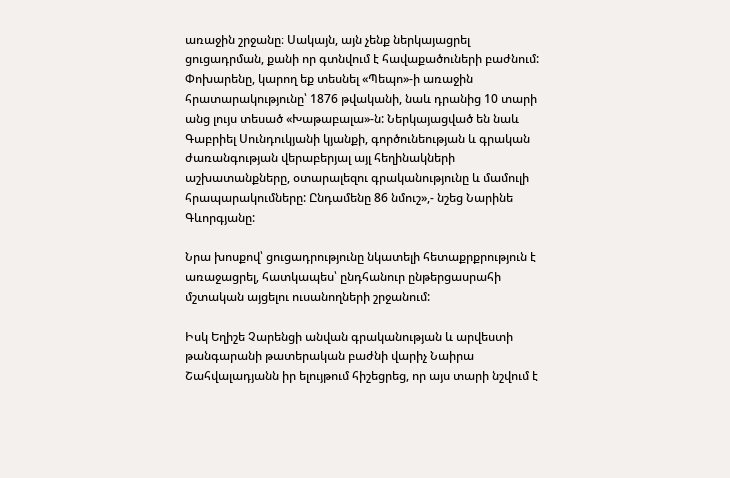առաջին շրջանը։ Սակայն, այն չենք ներկայացրել ցուցադրման, քանի որ գտնվում է հավաքածուների բաժնում: Փոխարենը, կարող եք տեսնել «Պեպո»-ի առաջին հրատարակությունը՝ 1876 թվականի, նաև դրանից 10 տարի անց լույս տեսած «Խաթաբալա»-ն: Ներկայացված են նաև Գաբրիել Սունդուկյանի կյանքի, գործունեության և գրական ժառանգության վերաբերյալ այլ հեղինակների աշխատանքները, օտարալեզու գրականությունը և մամուլի հրապարակումները: Ընդամենը 86 նմուշ»,- նշեց Նարինե Գևորգյանը:

Նրա խոսքով՝ ցուցադրությունը նկատելի հետաքրքրություն է առաջացրել, հատկապես՝ ընդհանուր ընթերցասրահի մշտական այցելու ուսանողների շրջանում:

Իսկ Եղիշե Չարենցի անվան գրականության և արվեստի թանգարանի թատերական բաժնի վարիչ Նաիրա Շահվալադյանն իր ելույթում հիշեցրեց, որ այս տարի նշվում է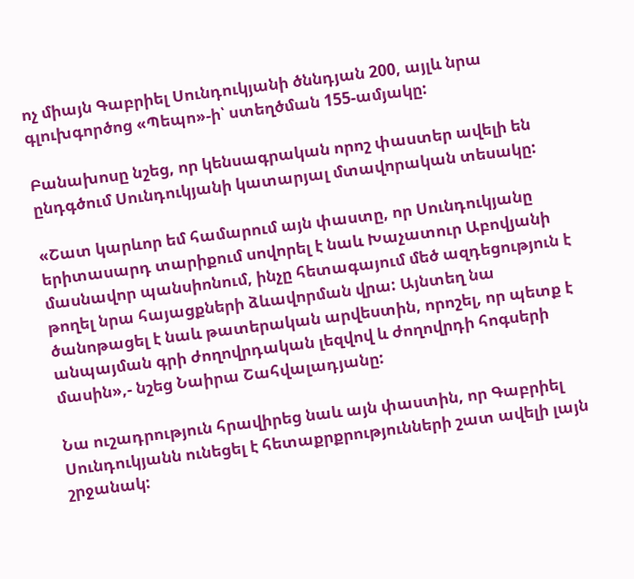ոչ միայն Գաբրիել Սունդուկյանի ծննդյան 200, այլև նրա գլուխգործոց «Պեպո»-ի՝ ստեղծման 155-ամյակը:

Բանախոսը նշեց, որ կենսագրական որոշ փաստեր ավելի են ընդգծում Սունդուկյանի կատարյալ մտավորական տեսակը:

«Շատ կարևոր եմ համարում այն փաստը, որ Սունդուկյանը երիտասարդ տարիքում սովորել է նաև Խաչատուր Աբովյանի մասնավոր պանսիոնում, ինչը հետագայում մեծ ազդեցություն է թողել նրա հայացքների ձևավորման վրա: Այնտեղ նա ծանոթացել է նաև թատերական արվեստին, որոշել, որ պետք է անպայման գրի ժողովրդական լեզվով և ժողովրդի հոգսերի մասին»,- նշեց Նաիրա Շահվալադյանը:

Նա ուշադրություն հրավիրեց նաև այն փաստին, որ Գաբրիել Սունդուկյանն ունեցել է հետաքրքրությունների շատ ավելի լայն շրջանակ: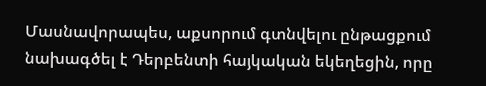Մասնավորապես, աքսորում գտնվելու ընթացքում նախագծել է Դերբենտի հայկական եկեղեցին, որը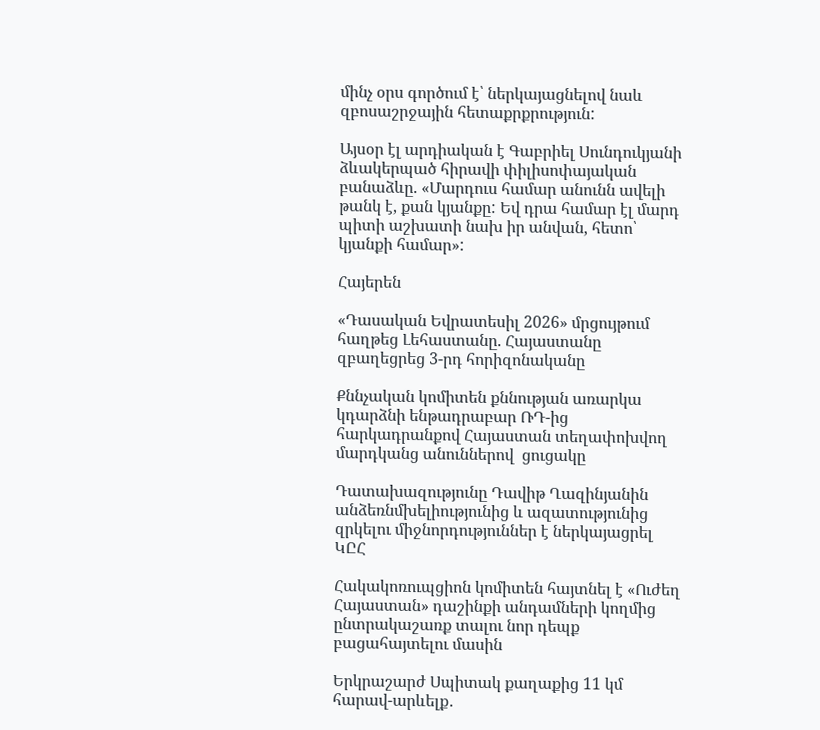մինչ օրս գործում է՝ ներկայացնելով նաև զբոսաշրջային հետաքրքրություն:

Այսօր էլ արդիական է Գաբրիել Սունդուկյանի ձևակերպած հիրավի փիլիսոփայական բանաձևը. «Մարդուս համար անունն ավելի թանկ է, քան կյանքը: Եվ դրա համար էլ մարդ պիտի աշխատի նախ իր անվան, հետո՝ կյանքի համար»:

Հայերեն

«Դասական Եվրատեսիլ 2026» մրցույթում հաղթեց Լեհաստանը. Հայաստանը զբաղեցրեց 3-րդ հորիզոնականը

Քննչական կոմիտեն քննության առարկա կդարձնի ենթադրաբար ՌԴ-ից հարկադրանքով Հայաստան տեղափոխվող մարդկանց անուններով  ցուցակը

Դատախազությունը Դավիթ Ղազինյանին անձեռնմխելիությունից և ազատությունից զրկելու միջնորդություններ է ներկայացրել ԿԸՀ

Հակակոռուպցիոն կոմիտեն հայտնել է «Ուժեղ Հայաստան» դաշինքի անդամների կողմից ընտրակաշառք տալու նոր դեպք բացահայտելու մասին

Երկրաշարժ Սպիտակ քաղաքից 11 կմ հարավ-արևելք․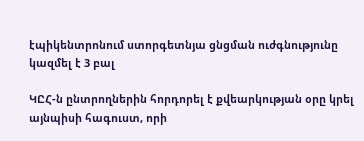էպիկենտրոնում ստորգետնյա ցնցման ուժգնությունը կազմել է 3 բալ

ԿԸՀ-ն ընտրողներին հորդորել է քվեարկության օրը կրել այնպիսի հագուստ, որի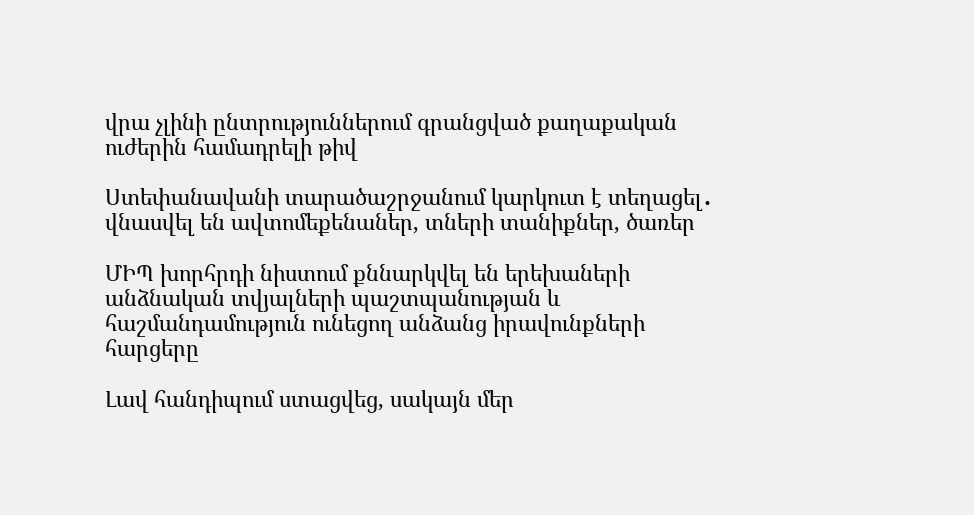վրա չլինի ընտրություններում գրանցված քաղաքական ուժերին համադրելի թիվ

Ստեփանավանի տարածաշրջանում կարկուտ է տեղացել․ վնասվել են ավտոմեքենաներ, տների տանիքներ, ծառեր

ՄԻՊ խորհրդի նիստում քննարկվել են երեխաների անձնական տվյալների պաշտպանության և հաշմանդամություն ունեցող անձանց իրավունքների հարցերը

Լավ հանդիպում ստացվեց, սակայն մեր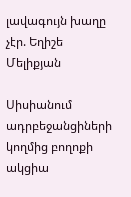լավագույն խաղը չէր. Եղիշե Մելիքյան

Սիսիանում ադրբեջանցիների կողմից բողոքի ակցիա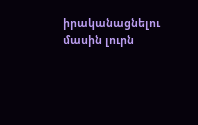իրականացնելու մասին լուրն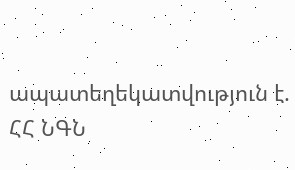ապատեղեկատվություն է. ՀՀ ՆԳՆ